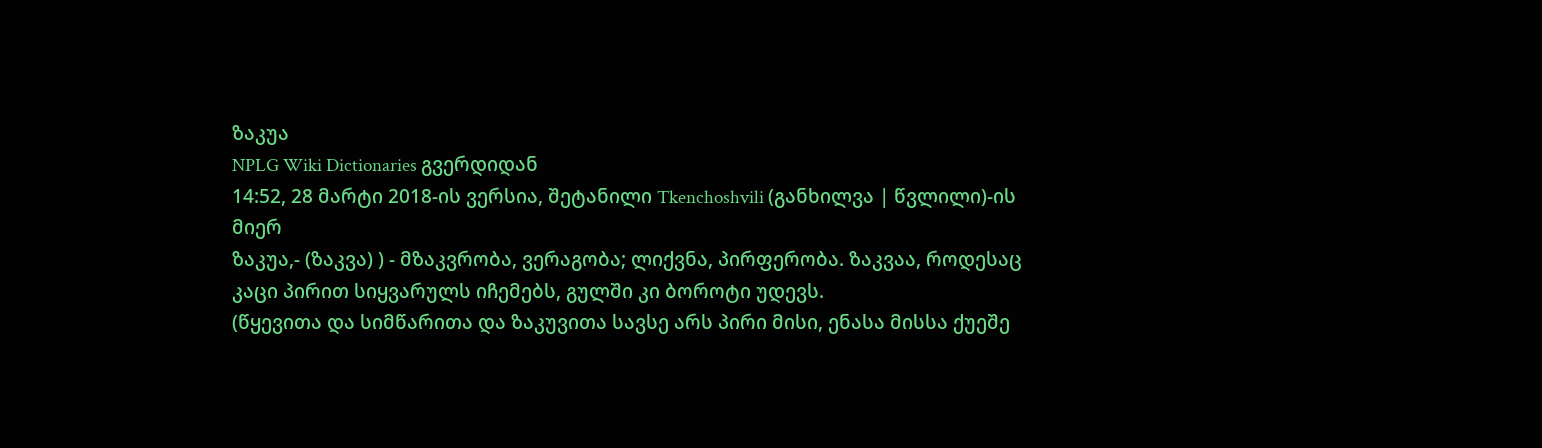ზაკუა
NPLG Wiki Dictionaries გვერდიდან
14:52, 28 მარტი 2018-ის ვერსია, შეტანილი Tkenchoshvili (განხილვა | წვლილი)-ის მიერ
ზაკუა,- (ზაკვა) ) - მზაკვრობა, ვერაგობა; ლიქვნა, პირფერობა. ზაკვაა, როდესაც კაცი პირით სიყვარულს იჩემებს, გულში კი ბოროტი უდევს.
(წყევითა და სიმწარითა და ზაკუვითა სავსე არს პირი მისი, ენასა მისსა ქუეშე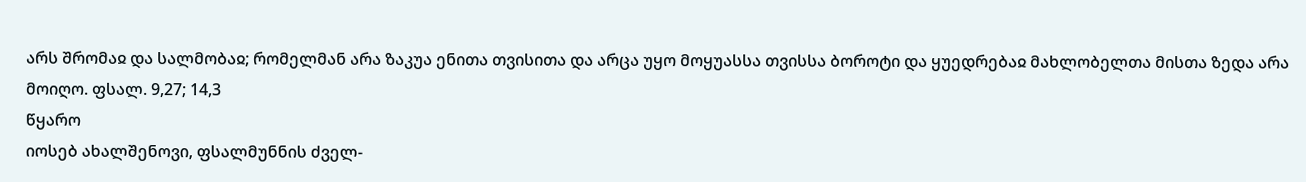არს შრომაჲ და სალმობაჲ; რომელმან არა ზაკუა ენითა თვისითა და არცა უყო მოყუასსა თვისსა ბოროტი და ყუედრებაჲ მახლობელთა მისთა ზედა არა მოიღო. ფსალ. 9,27; 14,3
წყარო
იოსებ ახალშენოვი, ფსალმუნნის ძველ-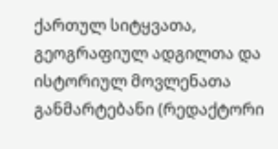ქართულ სიტყვათა, გეოგრაფიულ ადგილთა და ისტორიულ მოვლენათა განმარტებანი (რედაქტორი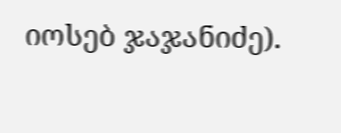იოსებ ჯაჯანიძე).